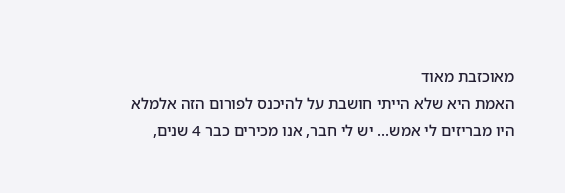מאוכזבת מאוד
האמת היא שלא הייתי חושבת על להיכנס לפורום הזה אלמלא היו מבריזים לי אמש... יש לי חבר, אנו מכירים כבר 4 שנים,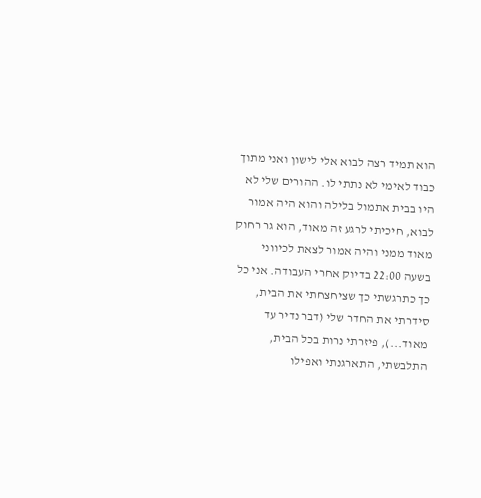הוא תמיד רצה לבוא אלי לישון ואני מתוך כבוד לאימי לא נתתי לו. ההורים שלי לא היו בבית אתמול בלילה והוא היה אמור לבוא, חיכיתי לרגע זה מאוד, הוא גר רחוק מאוד ממני והיה אמור לצאת לכיווני בשעה 22:00 בדיוק אחרי העבודה. אני כל כך כתרגשתי כך שציחצחתי את הבית, סידרתי את החדר שלי (דבר נדיר עד מאוד...), פיזרתי נרות בכל הבית, התלבשתי, התארגנתי ואפילו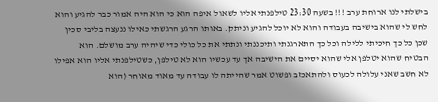בישלתי לנו ארוחת ערב !!! בשעה 23:30 טילפנתי אליו לשאול איפה הוא כי הוא היה אמור כבר להגיע והוא לחש לי שהוא בישיבה בעבודה והוא לא יוכל להגיע וניתק. באותו הרגע הרגשתי כאילו ננעצה בליבי סכין שכן כל כך חיכיתי ללילה וכל כך התארגנתי ותיכננתי ונתתי את כל כולי כדי שיהיה ערב מושלם. הוא הבטיח שהוא יטלפן אלי שהוא יסיים את הישיבה אך עד עכשיו הוא לא טילפן, כשטילפנתי אליו הוא אפילו לא חשב שאני עלולה לכעוס ולהתאכזב ופשוט אמר שהייתה לו עבודה עד מאוד מאוחר (הוא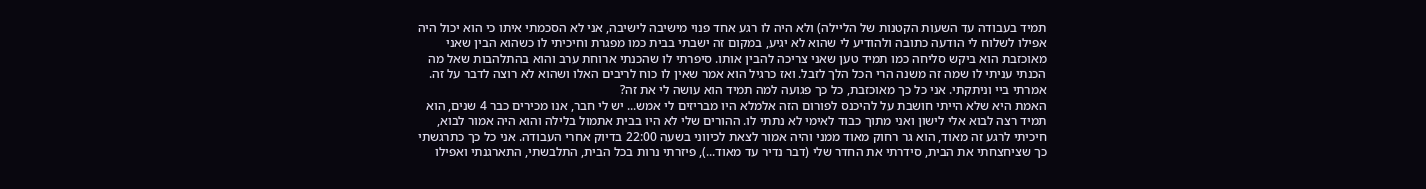תמיד בעבודה עד השעות הקטנות של הליילה) ולא היה לו רגע אחד פנוי מישיבה לישיבה, אני לא הסכמתי איתו כי הוא יכול היה אפילו לשלוח לי הודעה כתובה ולהודיע לי שהוא לא יגיע, במקום זה ישבתי בבית כמו מפגרת וחיכיתי לו כשהוא הבין שאני מאוכזבת הוא ביקש סליחה כמו תמיד טען שאני צריכה להבין אותו. סיפרתי לו שהכנתי ארוחת ערב והוא בהתלהבות שאל מה הכנתי עניתי לו שמה זה משנה הרי הכל הלך לזבל. ואז כרגיל הוא אמר שאין לו כוח לריבים האלו ושהוא לא רוצה לדבר על זה. אמרתי ביי וניתקתי. אני כל כך מאוכזבת, כל כך פגועה למה תמיד הוא עושה לי את זה?
האמת היא שלא הייתי חושבת על להיכנס לפורום הזה אלמלא היו מבריזים לי אמש... יש לי חבר, אנו מכירים כבר 4 שנים, הוא תמיד רצה לבוא אלי לישון ואני מתוך כבוד לאימי לא נתתי לו. ההורים שלי לא היו בבית אתמול בלילה והוא היה אמור לבוא, חיכיתי לרגע זה מאוד, הוא גר רחוק מאוד ממני והיה אמור לצאת לכיווני בשעה 22:00 בדיוק אחרי העבודה. אני כל כך כתרגשתי כך שציחצחתי את הבית, סידרתי את החדר שלי (דבר נדיר עד מאוד...), פיזרתי נרות בכל הבית, התלבשתי, התארגנתי ואפילו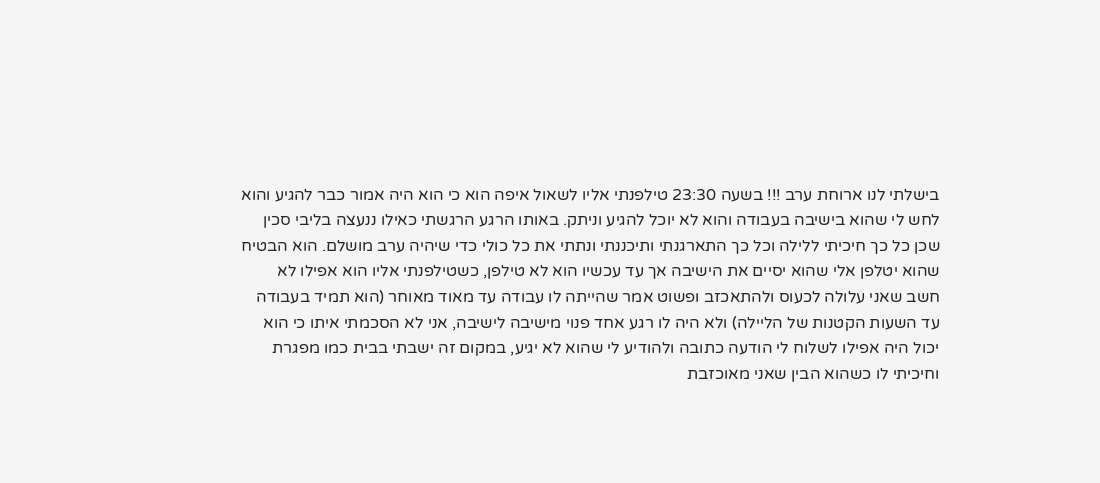בישלתי לנו ארוחת ערב !!! בשעה 23:30 טילפנתי אליו לשאול איפה הוא כי הוא היה אמור כבר להגיע והוא לחש לי שהוא בישיבה בעבודה והוא לא יוכל להגיע וניתק. באותו הרגע הרגשתי כאילו ננעצה בליבי סכין שכן כל כך חיכיתי ללילה וכל כך התארגנתי ותיכננתי ונתתי את כל כולי כדי שיהיה ערב מושלם. הוא הבטיח שהוא יטלפן אלי שהוא יסיים את הישיבה אך עד עכשיו הוא לא טילפן, כשטילפנתי אליו הוא אפילו לא חשב שאני עלולה לכעוס ולהתאכזב ופשוט אמר שהייתה לו עבודה עד מאוד מאוחר (הוא תמיד בעבודה עד השעות הקטנות של הליילה) ולא היה לו רגע אחד פנוי מישיבה לישיבה, אני לא הסכמתי איתו כי הוא יכול היה אפילו לשלוח לי הודעה כתובה ולהודיע לי שהוא לא יגיע, במקום זה ישבתי בבית כמו מפגרת וחיכיתי לו כשהוא הבין שאני מאוכזבת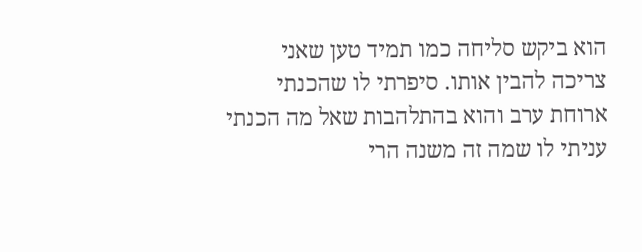הוא ביקש סליחה כמו תמיד טען שאני צריכה להבין אותו. סיפרתי לו שהכנתי ארוחת ערב והוא בהתלהבות שאל מה הכנתי עניתי לו שמה זה משנה הרי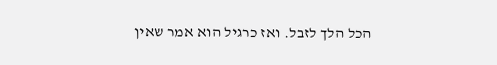הכל הלך לזבל. ואז כרגיל הוא אמר שאין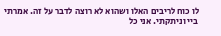לו כוח לריבים האלו ושהוא לא רוצה לדבר על זה. אמרתי ביי וניתקתי. אני כל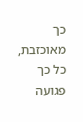כך מאוכזבת, כל כך פגועה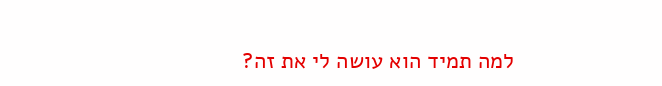למה תמיד הוא עושה לי את זה?